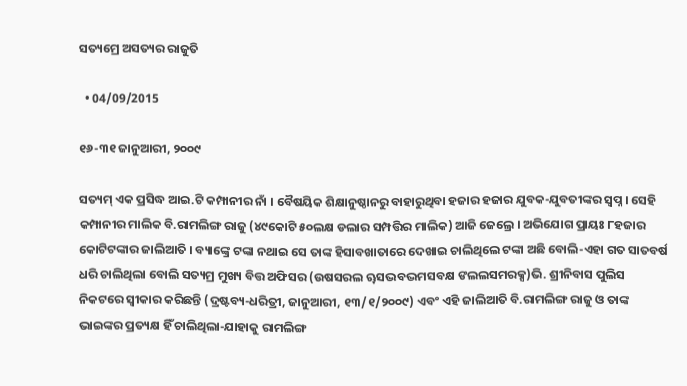ସତ୍ୟମ୍ରେ ଅସତ୍ୟର ରାଜୁତି

  • 04/09/2015

୧୬-୩୧ ଜାନୁଆରୀ, ୨୦୦୯

ସତ୍ୟମ୍ ଏକ ପ୍ରସିଦ୍ଧ ଆଇ.ଟି କମ୍ପାନୀର ନାଁ । ବୈଷୟିକ ଶିକ୍ଷାନୁଷ୍ଠାନରୁ ବାହାରୁଥିବା ହଜାର ହଜାର ଯୁବକ-ଯୁବତୀଙ୍କର ସ୍ୱପ୍ନ । ସେହି କମ୍ପାନୀର ମାଲିକ ବି.ରାମଲିଙ୍ଗ ରାଜୁ (୪୯କୋଟି ୫୦ଲକ୍ଷ ଡଲାର ସମ୍ପତ୍ତିର ମାଲିକ) ଆଜି ଜେଲ୍ରେ । ଅଭିଯୋଗ ପ୍ରାୟଃ ୮ହଜାର କୋଟିଟଙ୍କାର ଜାଲିଆତି । ବ୍ୟାଙ୍କ୍ରେ ଟଙ୍କା ନଥାଇ ସେ ତାଙ୍କ ହିସାବଖାତାରେ ଦେଖାଇ ଚାଲିଥିଲେ ଟଙ୍କା ଅଛି ବୋଲି-ଏହା ଗତ ସାତବର୍ଷ ଧରି ଚାଲିଥିଲା ବୋଲି ସତ୍ୟମ୍ର ମୁଖ୍ୟ ବିତ୍ତ ଅଫିସର (ଉଷସରଲ ୠସଦ୍ଭବଦ୍ଭମସବକ୍ଷ ଙଲଲସମରକ୍ସ)ଭି. ଶ୍ରୀନିବାସ ପୁଲିସ ନିକଟରେ ସ୍ୱୀକାର କରିଛନ୍ତି (ଦ୍ରଷ୍ଟବ୍ୟ-ଧରିତ୍ରୀ, ଜାନୁଆରୀ, ୧୩/୧/୨୦୦୯) ଏବଂ ଏହି ଜାଲିଆତି ବି.ରାମଲିଙ୍ଗ ରାଜୁ ଓ ତାଙ୍କ ଭାଇଙ୍କର ପ୍ରତ୍ୟକ୍ଷ ହିଁ ଚାଲିଥିଲା-ଯାହାକୁ ରାମଲିଙ୍ଗ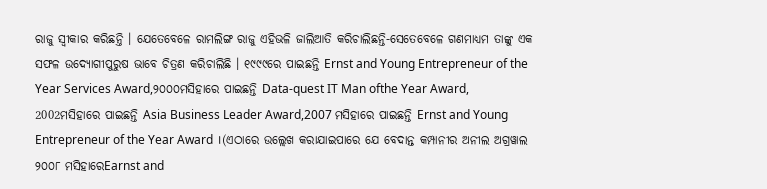ରାଜୁ ସ୍ୱୀକାର କରିଛନ୍ତି । ଯେତେବେଳେ ରାମଲିଙ୍ଗ ରାଜୁ ଏହିଭଳି ଜାଲିଆତି କରିଚାଲିଛନ୍ତି-ସେତେବେଳେ ଗଣମାଧ୍ୟମ ତାଙ୍କୁ ଏକ ସଫଳ ଉଦ୍ୟୋଗୀପୁରୁଷ ଭାବେ ଚିତ୍ରଣ କରିଚାଲିଛି । ୧୯୯୯ରେ ପାଇଛନ୍ତି Ernst and Young Entrepreneur of the Year Services Award,୨୦୦୦ମସିହାରେ ପାଇଛନ୍ତି Data-quest IT Man ofthe Year Award, 2002ମସିହାରେ ପାଇଛନ୍ତି Asia Business Leader Award,2007 ମସିହାରେ ପାଇଛନ୍ତି Ernst and Young Entrepreneur of the Year Award ।(ଏଠାରେ ଉଲ୍ଲେଖ କରାଯାଇପାରେ ଯେ ବେଦାନ୍ତ କମ୍ପାନୀର ଅନୀଲ ଅଗ୍ରୱାଲ ୨୦୦୮ ମସିହାରେEarnst and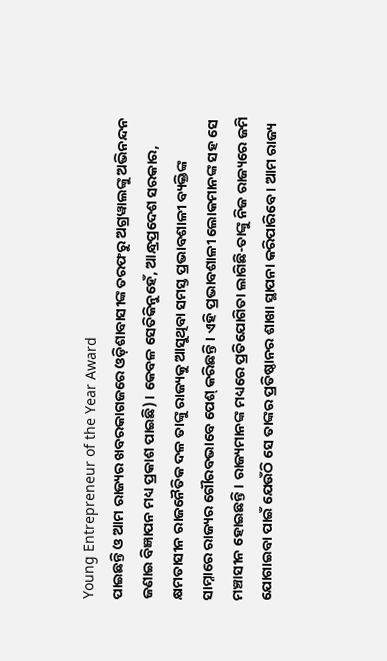Young Entrepreneur of the Year Award
ପାଇଛନ୍ତି ଓ ଆମ ରାଜ୍ୟର ଖବରକାଗଜରେ ଓଡ଼ିଶାବାସୀଙ୍କ ତରଫରୁ ଅଗ୍ରୱାଲଙ୍କୁ ଅଭିନନ୍ଦନ ଜଣାଇ ବିଜ୍ଞାପନ ମଧ୍ୟ ପ୍ରକାଶ ପାଇଛି) । କେବଳ ସେତିକିନୁହେଁ, ଆନ୍ଧ୍ରପ୍ରଦେଶ ସରକାର, କ୍ଷମତାସୀନ ରାଜନୈତିକ ଦଳ ତାଙ୍କୁ ରାଜ୍ୟକୁ ଆସୁଥିବା ସମସ୍ତ ପ୍ରଭାବଶାଳୀ ବ୍ୟକ୍ତିଙ୍କ ସାମ୍ନାରେ ରାଜ୍ୟର ଗୌରବଭାବେ ପେଶ୍ କରିଛନ୍ତି । ଏହି ପ୍ରଭାବଶାଳୀ ଲୋକମାନଙ୍କ ସହ ସେ ମଞ୍ଚାସୀନ ହୋଇଛନ୍ତି । ରାଜ୍ୟମାନଙ୍କ ମଧ୍ୟରେ ପ୍ରତିଯୋଗିତା ଲାଗିଛି-ତାଙ୍କୁ ନିଜ ରାଜ୍ୟରେ ଜମି ଯୋଗାଇବା ପାଇଁ ଯେଉଁଠି ସେ ତାଙ୍କର ପ୍ରତିଷ୍ଠାନର ଶାଖା ସ୍ଥାପନା କରିପାରିବେ । ଆମ ରାଜ୍ୟ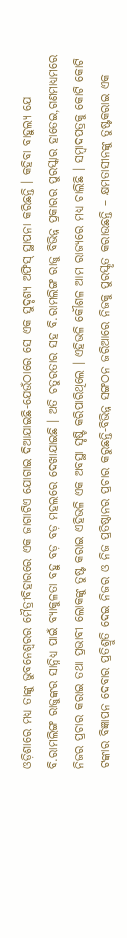ଓଡ଼ିଶାରେ ମଧ୍ୟ ତାଙ୍କୁ ଭୁବନେଶ୍ୱରର ମୈତ୍ରୀବିହାରରେ ଏକ ଜାଗାଟିଏ ଯୋଗାଇ ଦିଆଯାଇଛି-ଯେଉଁଠାରେ ସେ ଏକ ସୁଦୃଶ୍ୟ ଅଫିସ୍ ସ୍ଥାପନା କରିଛନ୍ତି । କହିବା ବାହୁଲ୍ୟ ଯେ ବି.ରାମଲିଙ୍ଗ ରାଜୁଙ୍କର ସାନ୍ନିଧ୍ୟ ପାଇଁ ବ୍ୟାକୁଳତା ବହୁ ବଡ଼ ବଡ଼ ମହଲରେ ଦେଖାଯାଇଛି । ଅତି ଚତୁରତାର ସହ ବି.ରାମଲିଙ୍ଗ ରାଜୁ ବିଭିନ୍ନ ପ୍ରକାରର ପୁରସ୍କାର ହାତେଇ,ଗଣମାଧ୍ୟମରେ ନିଜର ପ୍ରଚାର କରାଇ ତଥା ପ୍ରଭାବୀ ଲୋକଙ୍କୁ ତୁଷ୍ଟ କରାଇ ଏହିଭଳି ଏକ ଅବସ୍ଥା ସୃଷ୍ଟି କରିପାରିଥିଲେ । ଏହିଭଳି କୌଶଳ ଆମ ରାଜ୍ୟରେ ମଧ୍ୟ ଚାଲିଛି । ସମ୍ବାଦପତ୍ରକୁ କୋଟି କୋଟି ଟଙ୍କାର ବିଜ୍ଞାପନ ଦେବାର ପ୍ରତିଶ୍ରୁତି ଦେଇ ନିଜର ଓ ନିଜ ପ୍ରତିଷ୍ଠାନର ପ୍ରଚାର କରୁଛନ୍ତି-ବିଭିନ୍ନ ସଙ୍ଗଠନ ଜରିଆରେ ନିଜକୁ ପୁରସ୍କୃତ କରାଉଛନ୍ତି – କ୍ଷମତାସୀନଙ୍କୁ ତୁଷ୍ଟକରାଇ ଏକ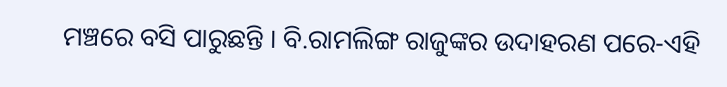ମଞ୍ଚରେ ବସି ପାରୁଛନ୍ତି । ବି.ରାମଲିଙ୍ଗ ରାଜୁଙ୍କର ଉଦାହରଣ ପରେ-ଏହି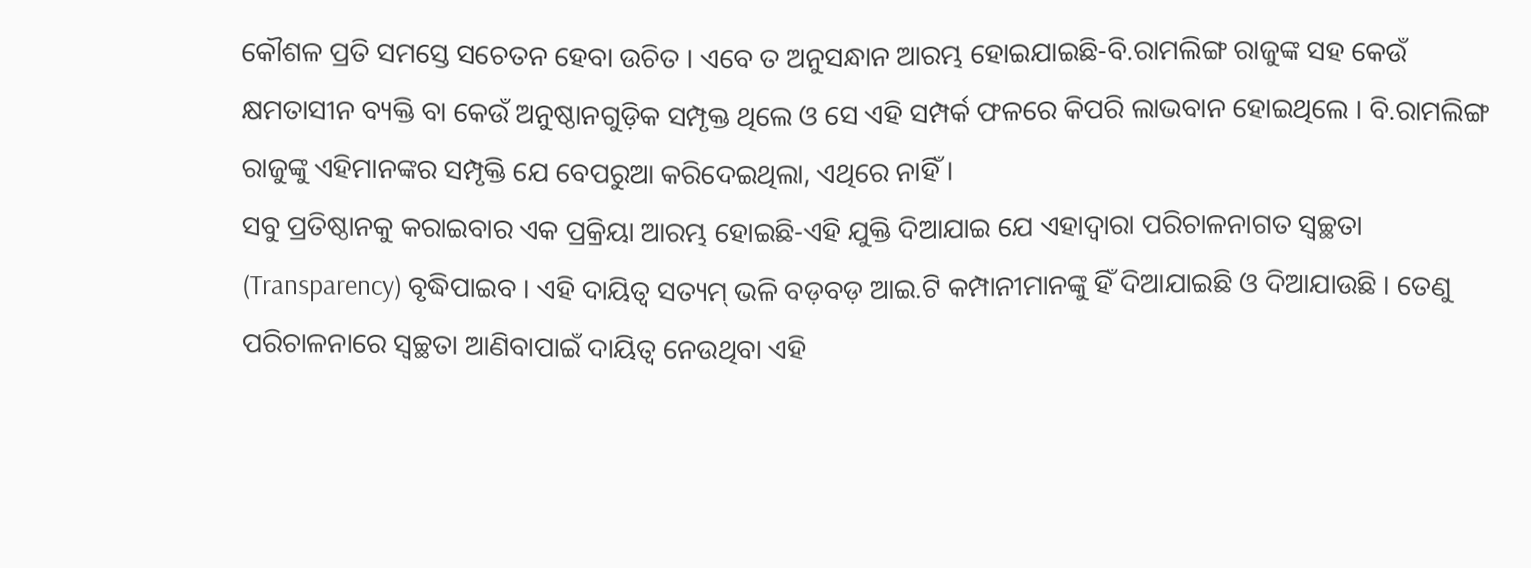କୌଶଳ ପ୍ରତି ସମସ୍ତେ ସଚେତନ ହେବା ଉଚିତ । ଏବେ ତ ଅନୁସନ୍ଧାନ ଆରମ୍ଭ ହୋଇଯାଇଛି-ବି.ରାମଲିଙ୍ଗ ରାଜୁଙ୍କ ସହ କେଉଁ କ୍ଷମତାସୀନ ବ୍ୟକ୍ତି ବା କେଉଁ ଅନୁଷ୍ଠାନଗୁଡ଼ିକ ସମ୍ପୃକ୍ତ ଥିଲେ ଓ ସେ ଏହି ସମ୍ପର୍କ ଫଳରେ କିପରି ଲାଭବାନ ହୋଇଥିଲେ । ବି.ରାମଲିଙ୍ଗ ରାଜୁଙ୍କୁ ଏହିମାନଙ୍କର ସମ୍ପୃକ୍ତି ଯେ ବେପରୁଆ କରିଦେଇଥିଲା, ଏଥିରେ ନାହିଁ ।
ସବୁ ପ୍ରତିଷ୍ଠାନକୁ କରାଇବାର ଏକ ପ୍ରକ୍ରିୟା ଆରମ୍ଭ ହୋଇଛି-ଏହି ଯୁକ୍ତି ଦିଆଯାଇ ଯେ ଏହାଦ୍ୱାରା ପରିଚାଳନାଗତ ସ୍ୱଚ୍ଛତା (Transparency) ବୃଦ୍ଧିପାଇବ । ଏହି ଦାୟିତ୍ୱ ସତ୍ୟମ୍ ଭଳି ବଡ଼ବଡ଼ ଆଇ.ଟି କମ୍ପାନୀମାନଙ୍କୁ ହିଁ ଦିଆଯାଇଛି ଓ ଦିଆଯାଉଛି । ତେଣୁ ପରିଚାଳନାରେ ସ୍ୱଚ୍ଛତା ଆଣିବାପାଇଁ ଦାୟିତ୍ୱ ନେଉଥିବା ଏହି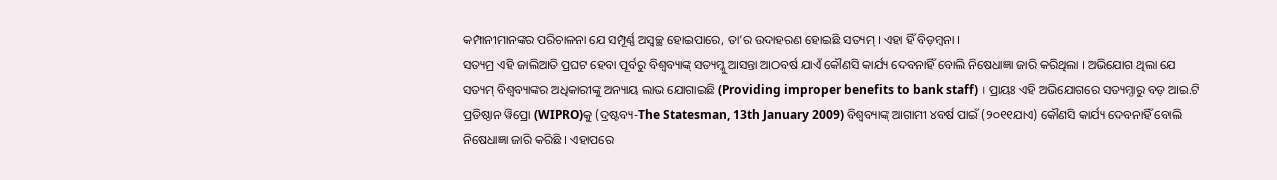କମ୍ପାନୀମାନଙ୍କର ପରିଚାଳନା ଯେ ସମ୍ପୂର୍ଣ୍ଣ ଅସ୍ୱଚ୍ଛ ହୋଇପାରେ, ତା’ର ଉଦାହରଣ ହୋଇଛି ସତ୍ୟମ୍ । ଏହା ହିଁ ବିଡ଼ମ୍ବନା ।
ସତ୍ୟମ୍ର ଏହି ଜାଲିଆତି ପ୍ରଘଟ ହେବା ପୂର୍ବରୁ ବିଶ୍ୱବ୍ୟାଙ୍କ୍ ସତ୍ୟମ୍କୁ ଆସନ୍ତା ଆଠବର୍ଷ ଯାଏଁ କୌଣସି କାର୍ଯ୍ୟ ଦେବନାହିଁ ବୋଲି ନିଷେଧାଜ୍ଞା ଜାରି କରିଥିଲା । ଅଭିଯୋଗ ଥିଲା ଯେ ସତ୍ୟମ୍ ବିଶ୍ୱବ୍ୟାଙ୍କର ଅଧିକାରୀଙ୍କୁ ଅନ୍ୟାୟ ଲାଭ ଯୋଗାଇଛି (Providing improper benefits to bank staff) । ପ୍ରାୟଃ ଏହି ଅଭିଯୋଗରେ ସତ୍ୟମ୍ଠାରୁ ବଡ଼ ଆଇ.ଟି ପ୍ରତିଷ୍ଠାନ ୱିପ୍ରୋ (WIPRO)କୁ (ଦ୍ରଷ୍ଟବ୍ୟ-The Statesman, 13th January 2009) ବିଶ୍ୱବ୍ୟାଙ୍କ୍ ଆଗାମୀ ୪ବର୍ଷ ପାଇଁ (୨୦୧୧ଯାଏ) କୌଣସି କାର୍ଯ୍ୟ ଦେବନାହିଁ ବୋଲି ନିଷେଧାଜ୍ଞା ଜାରି କରିଛି । ଏହାପରେ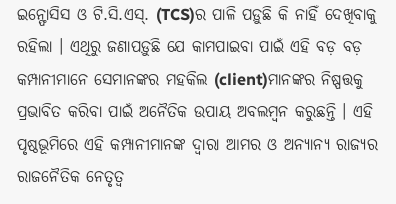ଇନ୍ଫୋସିସ ଓ ଟି.ସି.ଏସ୍. (TCS)ର ପାଳି ପଡ଼ୁଛି କି ନାହିଁ ଦେଖିବାକୁ ରହିଲା । ଏଥିରୁ ଜଣାପଡ଼ୁଛି ଯେ କାମପାଇବା ପାଇଁ ଏହି ବଡ଼ ବଡ଼ କମ୍ପାନୀମାନେ ସେମାନଙ୍କର ମହକିଲ (client)ମାନଙ୍କର ନିଷ୍ପତ୍ତକୁ ପ୍ରଭାବିତ କରିବା ପାଇଁ ଅନୈତିକ ଉପାୟ ଅବଲମ୍ବନ କରୁଛନ୍ତି । ଏହି ପୃଷ୍ଠଭୂମିରେ ଏହି କମ୍ପାନୀମାନଙ୍କ ଦ୍ୱାରା ଆମର ଓ ଅନ୍ୟାନ୍ୟ ରାଜ୍ୟର ରାଜନୈତିକ ନେତୃତ୍ୱ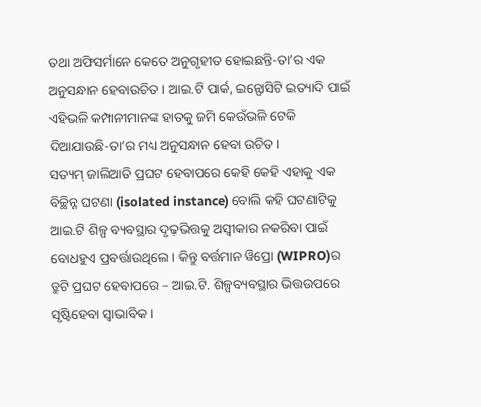ତଥା ଅଫିସର୍ମାନେ କେତେ ଅନୁଗୃହୀତ ହୋଇଛନ୍ତି-ତା’ର ଏକ ଅନୁସନ୍ଧାନ ହେବାଉଚିତ । ଆଇ.ଟି ପାର୍କ, ଇନ୍ଫୋସିଟି ଇତ୍ୟାଦି ପାଇଁ ଏହିଭଳି କମ୍ପାନୀମାନଙ୍କ ହାତକୁ ଜମି କେଉଁଭଳି ଟେକି ଦିଆଯାଉଛି-ତା’ର ମଧ୍ୟ ଅନୁସନ୍ଧାନ ହେବା ଉଚିତ ।
ସତ୍ୟମ୍ ଜାଲିଆତି ପ୍ରଘଟ ହେବାପରେ କେହି କେହି ଏହାକୁ ଏକ ବିଚ୍ଛିନ୍ନ ଘଟଣା (isolated instance) ବୋଲି କହି ଘଟଣାଟିକୁ ଆଇ.ଟି ଶିଳ୍ପ ବ୍ୟବସ୍ଥାର ଦୃଢ଼ଭିତ୍ତକୁ ଅସ୍ୱୀକାର ନକରିବା ପାଇଁ ବୋଧହୁଏ ପ୍ରବର୍ତ୍ତାଉଥିଲେ । କିନ୍ତୁ ବର୍ତ୍ତମାନ ୱିପ୍ରୋ (WIPRO)ର ତ୍ରୁଟି ପ୍ରଘଟ ହେବାପରେ – ଆଇ.ଟି. ଶିଳ୍ପବ୍ୟବସ୍ଥାର ଭିତ୍ତଉପରେ ସୃଷ୍ଟିହେବା ସ୍ୱାଭାବିକ ।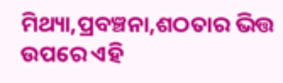ମିଥ୍ୟା,ପ୍ରବଞ୍ଚନା,ଶଠତାର ଭିତ୍ତ ଉପରେ ଏହି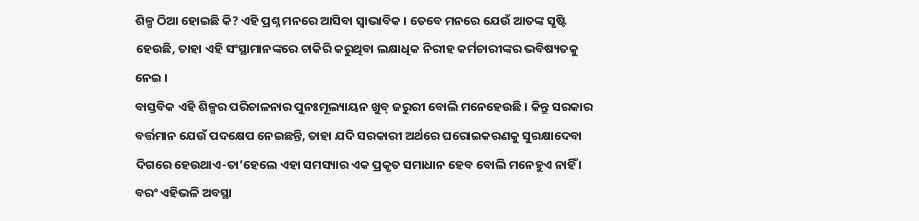ଶିଳ୍ପ ଠିଆ ହୋଇଛି କି? ଏହି ପ୍ରଶ୍ନ ମନରେ ଆସିବା ସ୍ୱାଭାବିକ । ତେବେ ମନରେ ଯେଉଁ ଆତଙ୍କ ସୃଷ୍ଟି ହେଉଛି, ତାହା ଏହି ସଂସ୍ଥାମାନଙ୍କରେ ଚାକିରି କରୁଥିବା ଲକ୍ଷାଧିକ ନିରୀହ କର୍ମଚାରୀଙ୍କର ଭବିଷ୍ୟତକୁ ନେଇ ।
ବାସ୍ତବିକ ଏହି ଶିଳ୍ପର ପରିଚାଳନାର ପୁନଃମୂଲ୍ୟାୟନ ଖୁବ୍ ଜରୁରୀ ବୋଲି ମନେହେଉଛି । କିନ୍ତୁ ସରକାର ବର୍ତ୍ତମାନ ଯେଉଁ ପଦକ୍ଷେପ ନେଇଛନ୍ତି, ତାହା ଯଦି ସରକାରୀ ଅର୍ଥରେ ଘରୋଇକରଣକୁ ସୁରକ୍ଷାଦେବା ଦିଗରେ ହେଉଥାଏ-ତା’ହେଲେ ଏହା ସମସ୍ୟାର ଏକ ପ୍ରକୃତ ସମାଧାନ ହେବ ବୋଲି ମନେହୁଏ ନାହିଁ । ବରଂ ଏହିଭଳି ଅବସ୍ଥା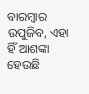ବାରମ୍ବାର ଉପୁଜିବ, ଏହା ହିଁ ଆଶଙ୍କା ହେଉଛି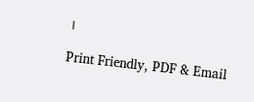।

Print Friendly, PDF & Email